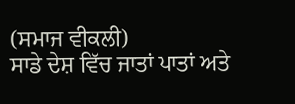(ਸਮਾਜ ਵੀਕਲੀ)
ਸਾਡੇ ਦੇਸ਼ ਵਿੱਚ ਜਾਤਾਂ ਪਾਤਾਂ ਅਤੇ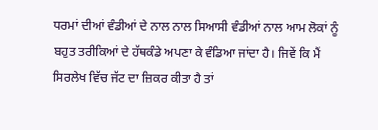ਧਰਮਾਂ ਦੀਆਂ ਵੰਡੀਆਂ ਦੇ ਨਾਲ ਨਾਲ ਸਿਆਸੀ ਵੰਡੀਆਂ ਨਾਲ ਆਮ ਲੋਕਾਂ ਨੂੰ ਬਹੁਤ ਤਰੀਕਿਆਂ ਦੇ ਹੱਥਕੰਡੇ ਅਪਣਾ ਕੇ ਵੰਡਿਆ ਜਾਂਦਾ ਹੈ। ਜਿਵੇਂ ਕਿ ਮੈਂ ਸਿਰਲੇਖ ਵਿੱਚ ਜੱਟ ਦਾ ਜ਼ਿਕਰ ਕੀਤਾ ਹੈ ਤਾਂ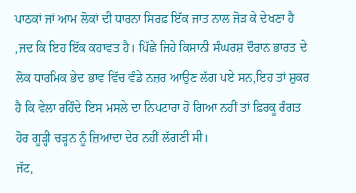ਪਾਠਕਾਂ ਜਾਂ ਆਮ ਲੋਕਾਂ ਦੀ ਧਾਰਨਾ ਸਿਰਫ਼ ਇੱਕ ਜਾਤ ਨਾਲ ਜੋੜ ਕੇ ਦੇਖਣਾ ਹੈ ,ਜਦ ਕਿ ਇਹ ਇੱਕ ਕਹਾਵਤ ਹੈ। ਪਿੱਛੇ ਜਿਹੇ ਕਿਸਾਨੀ ਸੰਘਰਸ਼ ਦੌਰਾਨ ਭਾਰਤ ਦੇ ਲੋਕ ਧਾਰਮਿਕ ਭੇਦ ਭਾਵ ਵਿੱਚ ਵੰਡੇ ਨਜ਼ਰ ਆਉਣ ਲੱਗ ਪਏ ਸਨ,ਇਹ ਤਾਂ ਸ਼ੁਕਰ ਹੈ ਕਿ ਵੇਲਾ ਰਹਿੰਦੇ ਇਸ ਮਸਲੇ ਦਾ ਨਿਪਟਾਰਾ ਹੋ ਗਿਆ ਨਹੀਂ ਤਾਂ ਫ਼ਿਰਕੂ ਰੰਗਤ ਹੋਰ ਗੂੜ੍ਹੀ ਚੜ੍ਹਨ ਨੂੰ ਜ਼ਿਆਦਾ ਦੇਰ ਨਹੀਂ ਲੱਗਣੀ ਸੀ।
ਜੱਟ,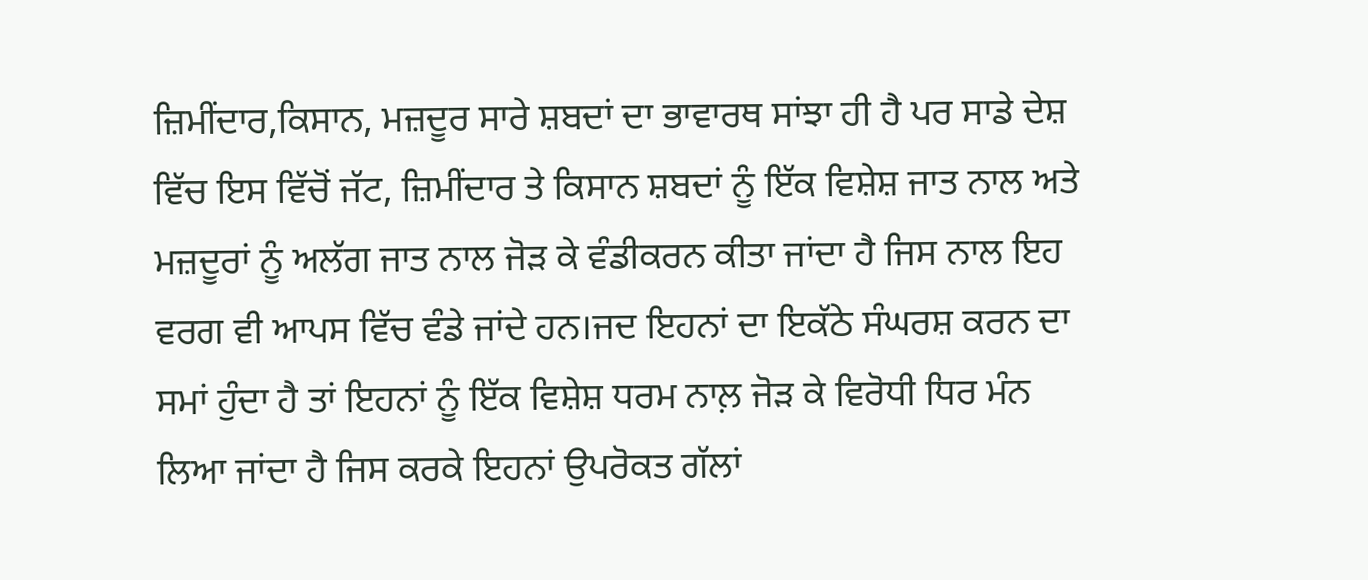ਜ਼ਿਮੀਂਦਾਰ,ਕਿਸਾਨ, ਮਜ਼ਦੂਰ ਸਾਰੇ ਸ਼ਬਦਾਂ ਦਾ ਭਾਵਾਰਥ ਸਾਂਝਾ ਹੀ ਹੈ ਪਰ ਸਾਡੇ ਦੇਸ਼ ਵਿੱਚ ਇਸ ਵਿੱਚੋਂ ਜੱਟ, ਜ਼ਿਮੀਂਦਾਰ ਤੇ ਕਿਸਾਨ ਸ਼ਬਦਾਂ ਨੂੰ ਇੱਕ ਵਿਸ਼ੇਸ਼ ਜਾਤ ਨਾਲ ਅਤੇ ਮਜ਼ਦੂਰਾਂ ਨੂੰ ਅਲੱਗ ਜਾਤ ਨਾਲ ਜੋੜ ਕੇ ਵੰਡੀਕਰਨ ਕੀਤਾ ਜਾਂਦਾ ਹੈ ਜਿਸ ਨਾਲ ਇਹ ਵਰਗ ਵੀ ਆਪਸ ਵਿੱਚ ਵੰਡੇ ਜਾਂਦੇ ਹਨ।ਜਦ ਇਹਨਾਂ ਦਾ ਇਕੱਠੇ ਸੰਘਰਸ਼ ਕਰਨ ਦਾ ਸਮਾਂ ਹੁੰਦਾ ਹੈ ਤਾਂ ਇਹਨਾਂ ਨੂੰ ਇੱਕ ਵਿਸ਼ੇਸ਼ ਧਰਮ ਨਾਲ਼ ਜੋੜ ਕੇ ਵਿਰੋਧੀ ਧਿਰ ਮੰਨ ਲਿਆ ਜਾਂਦਾ ਹੈ ਜਿਸ ਕਰਕੇ ਇਹਨਾਂ ਉਪਰੋਕਤ ਗੱਲਾਂ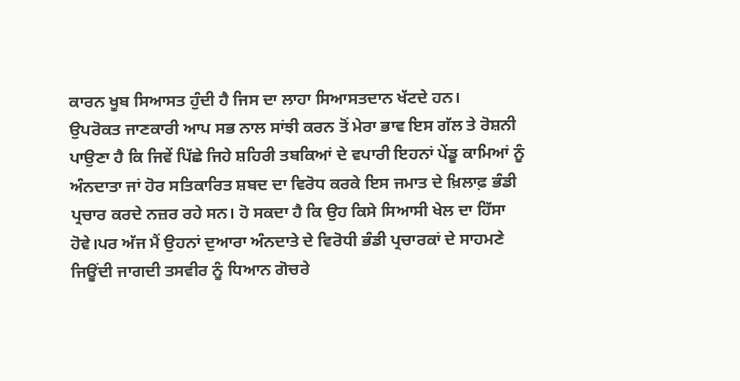ਕਾਰਨ ਖੂਬ ਸਿਆਸਤ ਹੁੰਦੀ ਹੈ ਜਿਸ ਦਾ ਲਾਹਾ ਸਿਆਸਤਦਾਨ ਖੱਟਦੇ ਹਨ।
ਉਪਰੋਕਤ ਜਾਣਕਾਰੀ ਆਪ ਸਭ ਨਾਲ ਸਾਂਝੀ ਕਰਨ ਤੋਂ ਮੇਰਾ ਭਾਵ ਇਸ ਗੱਲ ਤੇ ਰੋਸ਼ਨੀ ਪਾਉਣਾ ਹੈ ਕਿ ਜਿਵੇਂ ਪਿੱਛੇ ਜਿਹੇ ਸ਼ਹਿਰੀ ਤਬਕਿਆਂ ਦੇ ਵਪਾਰੀ ਇਹਨਾਂ ਪੇਂਡੂ ਕਾਮਿਆਂ ਨੂੰ ਅੰਨਦਾਤਾ ਜਾਂ ਹੋਰ ਸਤਿਕਾਰਿਤ ਸ਼ਬਦ ਦਾ ਵਿਰੋਧ ਕਰਕੇ ਇਸ ਜਮਾਤ ਦੇ ਖ਼ਿਲਾਫ਼ ਭੰਡੀ ਪ੍ਰਚਾਰ ਕਰਦੇ ਨਜ਼ਰ ਰਹੇ ਸਨ। ਹੋ ਸਕਦਾ ਹੈ ਕਿ ਉਹ ਕਿਸੇ ਸਿਆਸੀ ਖੇਲ ਦਾ ਹਿੱਸਾ ਹੋਵੇ।ਪਰ ਅੱਜ ਮੈਂ ਉਹਨਾਂ ਦੁਆਰਾ ਅੰਨਦਾਤੇ ਦੇ ਵਿਰੋਧੀ ਭੰਡੀ ਪ੍ਰਚਾਰਕਾਂ ਦੇ ਸਾਹਮਣੇ ਜਿਊਂਦੀ ਜਾਗਦੀ ਤਸਵੀਰ ਨੂੰ ਧਿਆਨ ਗੋਚਰੇ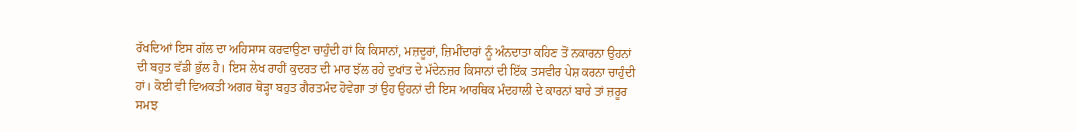ਰੱਖਦਿਆਂ ਇਸ ਗੱਲ ਦਾ ਅਹਿਸਾਸ ਕਰਵਾਉਣਾ ਚਾਹੁੰਦੀ ਹਾਂ ਕਿ ਕਿਸਾਨਾਂ, ਮਜ਼ਦੂਰਾਂ, ਜ਼ਿਮੀਂਦਾਰਾਂ ਨੂੰ ਅੰਨਦਾਤਾ ਕਹਿਣ ਤੋਂ ਨਕਾਰਨਾ ਉਹਨਾਂ ਦੀ ਬਹੁਤ ਵੱਡੀ ਭੁੱਲ ਹੈ। ਇਸ ਲੇਖ ਰਾਹੀਂ ਕੁਦਰਤ ਦੀ ਮਾਰ ਝੱਲ ਰਹੇ ਦੁਖਾਂਤ ਦੇ ਮੱਦੇਨਜ਼ਰ ਕਿਸਾਨਾਂ ਦੀ ਇੱਕ ਤਸਵੀਰ ਪੇਸ਼ ਕਰਨਾ ਚਾਹੁੰਦੀ ਹਾਂ। ਕੋਈ ਵੀ ਵਿਅਕਤੀ ਅਗਰ ਥੋੜ੍ਹਾ ਬਹੁਤ ਗੈਰਤਮੰਦ ਹੋਵੇਗਾ ਤਾਂ ਉਹ ਉਹਨਾਂ ਦੀ ਇਸ ਆਰਥਿਕ ਮੰਦਹਾਲੀ ਦੇ ਕਾਰਨਾਂ ਬਾਰੇ ਤਾਂ ਜ਼ਰੂਰ ਸਮਝ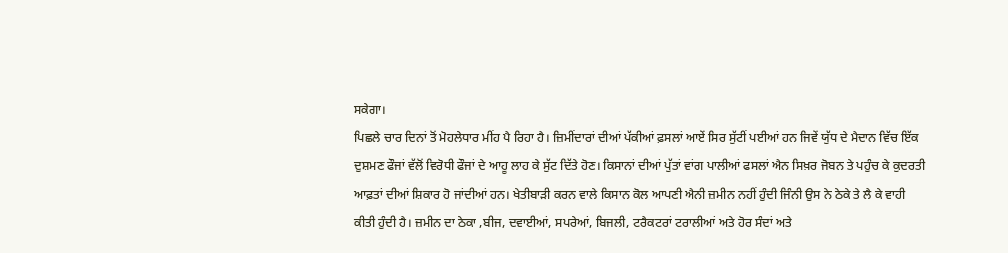ਸਕੇਗਾ।
ਪਿਛਲੇ ਚਾਰ ਦਿਨਾਂ ਤੋਂ ਮੋਹਲੇਧਾਰ ਮੀਂਹ ਪੈ ਰਿਹਾ ਹੈ। ਜ਼ਿਮੀਂਦਾਰਾਂ ਦੀਆਂ ਪੱਕੀਆਂ ਫ਼ਸਲਾਂ ਆਏਂ ਸਿਰ ਸੁੱਟੀਂ ਪਈਆਂ ਹਨ ਜਿਵੇਂ ਯੁੱਧ ਦੇ ਮੈਦਾਨ ਵਿੱਚ ਇੱਕ ਦੁਸ਼ਮਣ ਫੌਜਾਂ ਵੱਲੋਂ ਵਿਰੋਧੀ ਫੌਜਾਂ ਦੇ ਆਹੂ ਲਾਹ ਕੇ ਸੁੱਟ ਦਿੱਤੇ ਹੋਣ। ਕਿਸਾਨਾਂ ਦੀਆਂ ਪੁੱਤਾਂ ਵਾਂਗ ਪਾਲੀਆਂ ਫਸਲਾਂ ਐਨ ਸਿਖ਼ਰ ਜੋਬਨ ਤੇ ਪਹੁੰਚ ਕੇ ਕੁਦਰਤੀ ਆਫ਼ਤਾਂ ਦੀਆਂ ਸ਼ਿਕਾਰ ਹੋ ਜਾਂਦੀਆਂ ਹਨ। ਖੇਤੀਬਾੜੀ ਕਰਨ ਵਾਲੇ ਕਿਸਾਨ ਕੋਲ ਆਪਣੀ ਐਨੀ ਜ਼ਮੀਨ ਨਹੀਂ ਹੁੰਦੀ ਜਿੰਨੀ ਉਸ ਨੇ ਠੇਕੇ ਤੇ ਲੈ ਕੇ ਵਾਹੀ ਕੀਤੀ ਹੁੰਦੀ ਹੈ। ਜ਼ਮੀਨ ਦਾ ਠੇਕਾ ,ਬੀਜ, ਦਵਾਈਆਂ, ਸਪਰੇਆਂ, ਬਿਜਲੀ, ਟਰੈਕਟਰਾਂ ਟਰਾਲੀਆਂ ਅਤੇ ਹੋਰ ਸੰਦਾਂ ਅਤੇ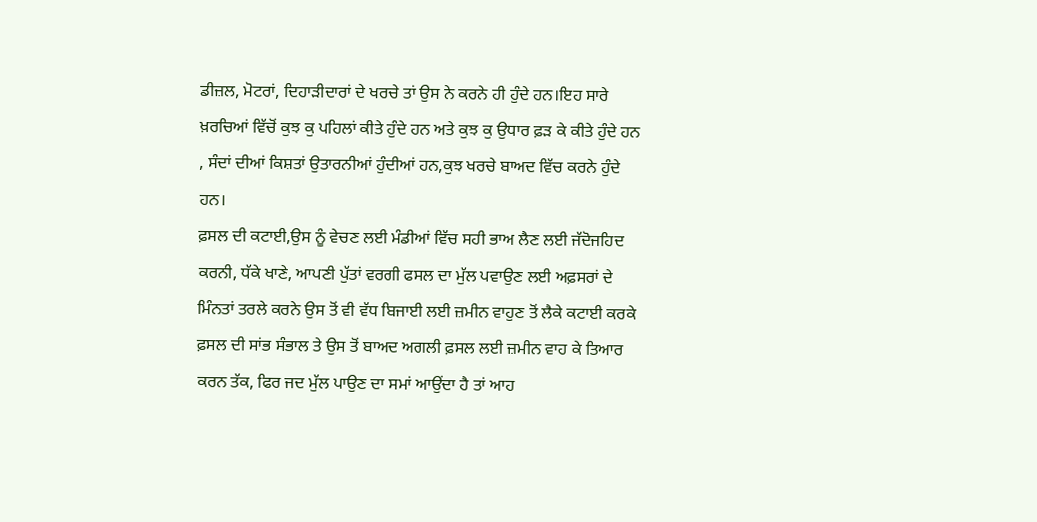ਡੀਜ਼ਲ, ਮੋਟਰਾਂ, ਦਿਹਾੜੀਦਾਰਾਂ ਦੇ ਖਰਚੇ ਤਾਂ ਉਸ ਨੇ ਕਰਨੇ ਹੀ ਹੁੰਦੇ ਹਨ।ਇਹ ਸਾਰੇ ਖ਼ਰਚਿਆਂ ਵਿੱਚੋਂ ਕੁਝ ਕੁ ਪਹਿਲਾਂ ਕੀਤੇ ਹੁੰਦੇ ਹਨ ਅਤੇ ਕੁਝ ਕੁ ਉਧਾਰ ਫ਼ੜ ਕੇ ਕੀਤੇ ਹੁੰਦੇ ਹਨ , ਸੰਦਾਂ ਦੀਆਂ ਕਿਸ਼ਤਾਂ ਉਤਾਰਨੀਆਂ ਹੁੰਦੀਆਂ ਹਨ,ਕੁਝ ਖਰਚੇ ਬਾਅਦ ਵਿੱਚ ਕਰਨੇ ਹੁੰਦੇ ਹਨ।
ਫ਼ਸਲ ਦੀ ਕਟਾਈ,ਉਸ ਨੂੰ ਵੇਚਣ ਲਈ ਮੰਡੀਆਂ ਵਿੱਚ ਸਹੀ ਭਾਅ ਲੈਣ ਲਈ ਜੱਦੋਜਹਿਦ ਕਰਨੀ, ਧੱਕੇ ਖਾਣੇ, ਆਪਣੀ ਪੁੱਤਾਂ ਵਰਗੀ ਫਸਲ ਦਾ ਮੁੱਲ ਪਵਾਉਣ ਲਈ ਅਫ਼ਸਰਾਂ ਦੇ ਮਿੰਨਤਾਂ ਤਰਲੇ ਕਰਨੇ ਉਸ ਤੋਂ ਵੀ ਵੱਧ ਬਿਜਾਈ ਲਈ ਜ਼ਮੀਨ ਵਾਹੁਣ ਤੋਂ ਲੈਕੇ ਕਟਾਈ ਕਰਕੇ ਫ਼ਸਲ ਦੀ ਸਾਂਭ ਸੰਭਾਲ ਤੇ ਉਸ ਤੋਂ ਬਾਅਦ ਅਗਲੀ ਫ਼ਸਲ ਲਈ ਜ਼ਮੀਨ ਵਾਹ ਕੇ ਤਿਆਰ ਕਰਨ ਤੱਕ, ਫਿਰ ਜਦ ਮੁੱਲ ਪਾਉਣ ਦਾ ਸਮਾਂ ਆਉਂਦਾ ਹੈ ਤਾਂ ਆਹ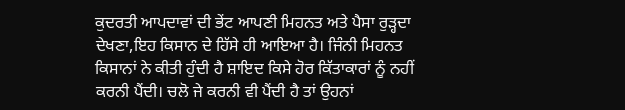ਕੁਦਰਤੀ ਆਪਦਾਵਾਂ ਦੀ ਭੇਂਟ ਆਪਣੀ ਮਿਹਨਤ ਅਤੇ ਪੈਸਾ ਰੁੜ੍ਹਦਾ ਦੇਖਣਾ,ਇਹ ਕਿਸਾਨ ਦੇ ਹਿੱਸੇ ਹੀ ਆਇਆ ਹੈ। ਜਿੰਨੀ ਮਿਹਨਤ ਕਿਸਾਨਾਂ ਨੇ ਕੀਤੀ ਹੁੰਦੀ ਹੈ ਸ਼ਾਇਦ ਕਿਸੇ ਹੋਰ ਕਿੱਤਾਕਾਰਾਂ ਨੂੰ ਨਹੀਂ ਕਰਨੀ ਪੈਂਦੀ। ਚਲੋ ਜੇ ਕਰਨੀ ਵੀ ਪੈਂਦੀ ਹੈ ਤਾਂ ਉਹਨਾਂ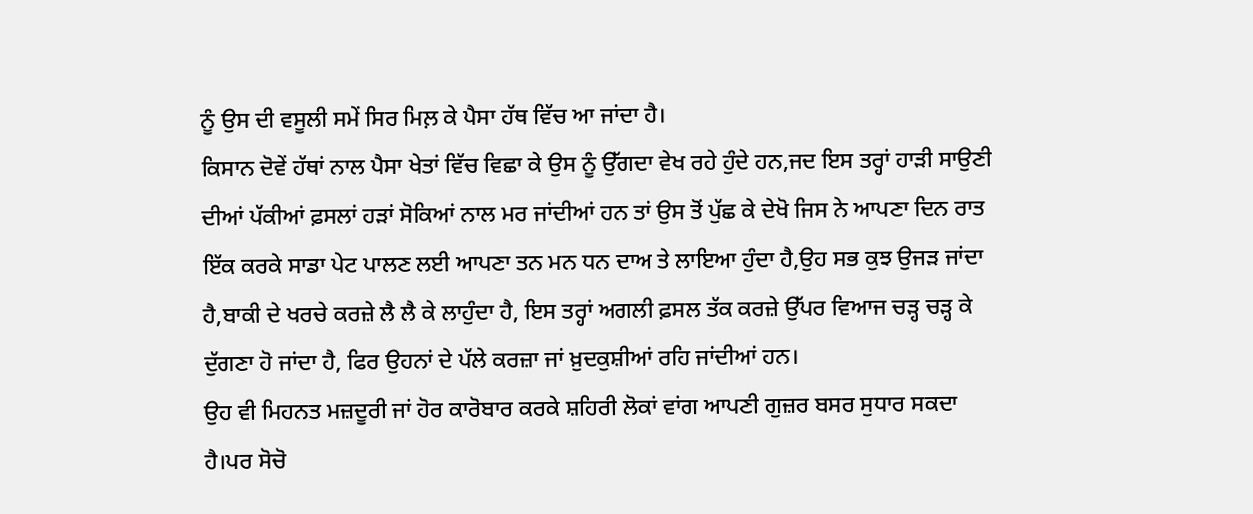ਨੂੰ ਉਸ ਦੀ ਵਸੂਲੀ ਸਮੇਂ ਸਿਰ ਮਿਲ਼ ਕੇ ਪੈਸਾ ਹੱਥ ਵਿੱਚ ਆ ਜਾਂਦਾ ਹੈ।
ਕਿਸਾਨ ਦੋਵੇਂ ਹੱਥਾਂ ਨਾਲ ਪੈਸਾ ਖੇਤਾਂ ਵਿੱਚ ਵਿਛਾ ਕੇ ਉਸ ਨੂੰ ਉੱਗਦਾ ਵੇਖ ਰਹੇ ਹੁੰਦੇ ਹਨ,ਜਦ ਇਸ ਤਰ੍ਹਾਂ ਹਾੜੀ ਸਾਉਣੀ ਦੀਆਂ ਪੱਕੀਆਂ ਫ਼ਸਲਾਂ ਹੜਾਂ ਸੋਕਿਆਂ ਨਾਲ ਮਰ ਜਾਂਦੀਆਂ ਹਨ ਤਾਂ ਉਸ ਤੋਂ ਪੁੱਛ ਕੇ ਦੇਖੋ ਜਿਸ ਨੇ ਆਪਣਾ ਦਿਨ ਰਾਤ ਇੱਕ ਕਰਕੇ ਸਾਡਾ ਪੇਟ ਪਾਲਣ ਲਈ ਆਪਣਾ ਤਨ ਮਨ ਧਨ ਦਾਅ ਤੇ ਲਾਇਆ ਹੁੰਦਾ ਹੈ,ਉਹ ਸਭ ਕੁਝ ਉਜੜ ਜਾਂਦਾ ਹੈ,ਬਾਕੀ ਦੇ ਖਰਚੇ ਕਰਜ਼ੇ ਲੈ ਲੈ ਕੇ ਲਾਹੁੰਦਾ ਹੈ, ਇਸ ਤਰ੍ਹਾਂ ਅਗਲੀ ਫ਼ਸਲ ਤੱਕ ਕਰਜ਼ੇ ਉੱਪਰ ਵਿਆਜ ਚੜ੍ਹ ਚੜ੍ਹ ਕੇ ਦੁੱਗਣਾ ਹੋ ਜਾਂਦਾ ਹੈ, ਫਿਰ ਉਹਨਾਂ ਦੇ ਪੱਲੇ ਕਰਜ਼ਾ ਜਾਂ ਖ਼ੁਦਕੁਸ਼ੀਆਂ ਰਹਿ ਜਾਂਦੀਆਂ ਹਨ।
ਉਹ ਵੀ ਮਿਹਨਤ ਮਜ਼ਦੂਰੀ ਜਾਂ ਹੋਰ ਕਾਰੋਬਾਰ ਕਰਕੇ ਸ਼ਹਿਰੀ ਲੋਕਾਂ ਵਾਂਗ ਆਪਣੀ ਗੁਜ਼ਰ ਬਸਰ ਸੁਧਾਰ ਸਕਦਾ ਹੈ।ਪਰ ਸੋਚੋ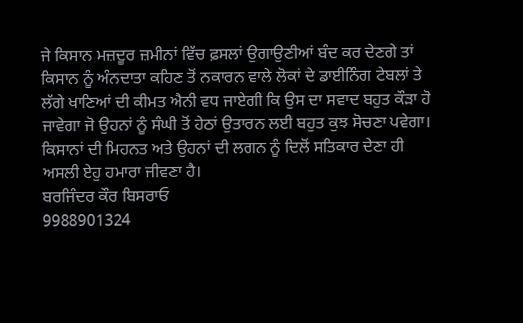ਜੇ ਕਿਸਾਨ ਮਜ਼ਦੂਰ ਜ਼ਮੀਨਾਂ ਵਿੱਚ ਫ਼ਸਲਾਂ ਉਗਾਉਣੀਆਂ ਬੰਦ ਕਰ ਦੇਣਗੇ ਤਾਂ ਕਿਸਾਨ ਨੂੰ ਅੰਨਦਾਤਾ ਕਹਿਣ ਤੋਂ ਨਕਾਰਨ ਵਾਲੇ ਲੋਕਾਂ ਦੇ ਡਾਈਨਿੰਗ ਟੇਬਲਾਂ ਤੇ ਲੱਗੇ ਖਾਣਿਆਂ ਦੀ ਕੀਮਤ ਐਨੀ ਵਧ ਜਾਏਗੀ ਕਿ ਉਸ ਦਾ ਸਵਾਦ ਬਹੁਤ ਕੌੜਾ ਹੋ ਜਾਵੇਗਾ ਜੋ ਉਹਨਾਂ ਨੂੰ ਸੰਘੀ ਤੋਂ ਹੇਠਾਂ ਉਤਾਰਨ ਲਈ ਬਹੁਤ ਕੁਝ ਸੋਚਣਾ ਪਵੇਗਾ। ਕਿਸਾਨਾਂ ਦੀ ਮਿਹਨਤ ਅਤੇ ਉਹਨਾਂ ਦੀ ਲਗਨ ਨੂੰ ਦਿਲੋਂ ਸਤਿਕਾਰ ਦੇਣਾ ਹੀ ਅਸਲੀ ਏਹੁ ਹਮਾਰਾ ਜੀਵਣਾ ਹੈ।
ਬਰਜਿੰਦਰ ਕੌਰ ਬਿਸਰਾਓ
9988901324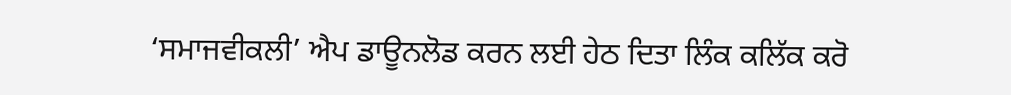‘ਸਮਾਜਵੀਕਲੀ’ ਐਪ ਡਾਊਨਲੋਡ ਕਰਨ ਲਈ ਹੇਠ ਦਿਤਾ ਲਿੰਕ ਕਲਿੱਕ ਕਰੋ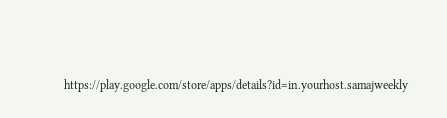https://play.google.com/store/apps/details?id=in.yourhost.samajweekly